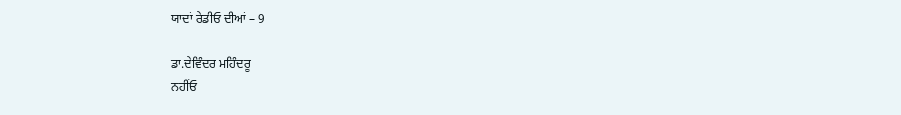ਯਾਦਾਂ ਰੇਡੀਓ ਦੀਆਂ – 9

ਡਾ.ਦੇਵਿੰਦਰ ਮਹਿੰਦਰੂ
ਨਹੀਂਓ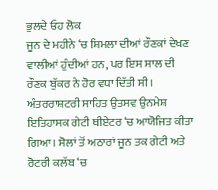ਭੁਲਦੇ ਓਹ ਲੋਕ
ਜੂਨ ਦੇ ਮਹੀਨੇ ‘ਚ ਸ਼ਿਮਲਾ ਦੀਆਂ ਰੌਣਕਾਂ ਦੇਖਣ ਵਾਲੀਆਂ ਹੁੰਦੀਆਂ ਹਨ, ਪਰ ਇਸ ਸਾਲ ਦੀ ਰੌਣਕ ਬੁੱਕਰ ਨੇ ਹੋਰ ਵਧਾ ਦਿੱਤੀ ਸੀ। ਅੰਤਰਰਾਸ਼ਟਰੀ ਸਾਹਿਤ ਉਤਸਵ ਉਨਮੇਸ਼ ਇਤਿਹਾਸਕ ਗੇਟੀ ਥੀਏਟਰ ‘ਚ ਆਯੋਜਿਤ ਕੀਤਾ ਗਿਆ। ਸੋਲਾਂ ਤੋਂ ਅਠਾਰਾਂ ਜੂਨ ਤਕ ਗੇਟੀ ਅਤੇ ਰੋਟਰੀ ਕਲੱਬ ‘ਚ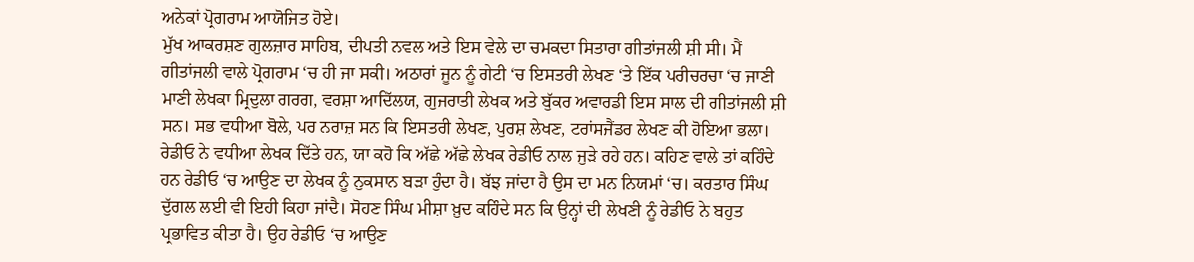ਅਨੇਕਾਂ ਪ੍ਰੋਗਰਾਮ ਆਯੋਜਿਤ ਹੋਏ।
ਮੁੱਖ ਆਕਰਸ਼ਣ ਗੁਲਜ਼ਾਰ ਸਾਹਿਬ, ਦੀਪਤੀ ਨਵਲ ਅਤੇ ਇਸ ਵੇਲੇ ਦਾ ਚਮਕਦਾ ਸਿਤਾਰਾ ਗੀਤਾਂਜਲੀ ਸ਼ੀ ਸੀ। ਮੈਂ ਗੀਤਾਂਜਲੀ ਵਾਲੇ ਪ੍ਰੋਗਰਾਮ ‘ਚ ਹੀ ਜਾ ਸਕੀ। ਅਠਾਰਾਂ ਜੂਨ ਨੂੰ ਗੇਟੀ ‘ਚ ਇਸਤਰੀ ਲੇਖਣ ‘ਤੇ ਇੱਕ ਪਰੀਚਰਚਾ ‘ਚ ਜਾਣੀ ਮਾਣੀ ਲੇਖਕਾ ਮ੍ਰਿਦੁਲਾ ਗਰਗ, ਵਰਸ਼ਾ ਆਦਿੱਲਯ, ਗੁਜਰਾਤੀ ਲੇਖਕ ਅਤੇ ਬੁੱਕਰ ਅਵਾਰਡੀ ਇਸ ਸਾਲ ਦੀ ਗੀਤਾਂਜਲੀ ਸ਼ੀ ਸਨ। ਸਭ ਵਧੀਆ ਬੋਲੇ, ਪਰ ਨਰਾਜ਼ ਸਨ ਕਿ ਇਸਤਰੀ ਲੇਖਣ, ਪੁਰਸ਼ ਲੇਖਣ, ਟਰਾਂਸਜੈਂਡਰ ਲੇਖਣ ਕੀ ਹੋਇਆ ਭਲਾ।
ਰੇਡੀਓ ਨੇ ਵਧੀਆ ਲੇਖਕ ਦਿੱਤੇ ਹਨ, ਯਾ ਕਹੋ ਕਿ ਅੱਛੇ ਅੱਛੇ ਲੇਖਕ ਰੇਡੀਓ ਨਾਲ ਜੁੜੇ ਰਹੇ ਹਨ। ਕਹਿਣ ਵਾਲੇ ਤਾਂ ਕਹਿੰਦੇ ਹਨ ਰੇਡੀਓ ‘ਚ ਆਉਣ ਦਾ ਲੇਖਕ ਨੂੰ ਨੁਕਸਾਨ ਬੜਾ ਹੁੰਦਾ ਹੈ। ਬੱਝ ਜਾਂਦਾ ਹੈ ਉਸ ਦਾ ਮਨ ਨਿਯਮਾਂ ‘ਚ। ਕਰਤਾਰ ਸਿੰਘ ਦੁੱਗਲ ਲਈ ਵੀ ਇਹੀ ਕਿਹਾ ਜਾਂਦੈ। ਸੋਹਣ ਸਿੰਘ ਮੀਸ਼ਾ ਖ਼ੁਦ ਕਹਿੰਦੇ ਸਨ ਕਿ ਉਨ੍ਹਾਂ ਦੀ ਲੇਖਣੀ ਨੂੰ ਰੇਡੀਓ ਨੇ ਬਹੁਤ ਪ੍ਰਭਾਵਿਤ ਕੀਤਾ ਹੈ। ਉਹ ਰੇਡੀਓ ‘ਚ ਆਉਣ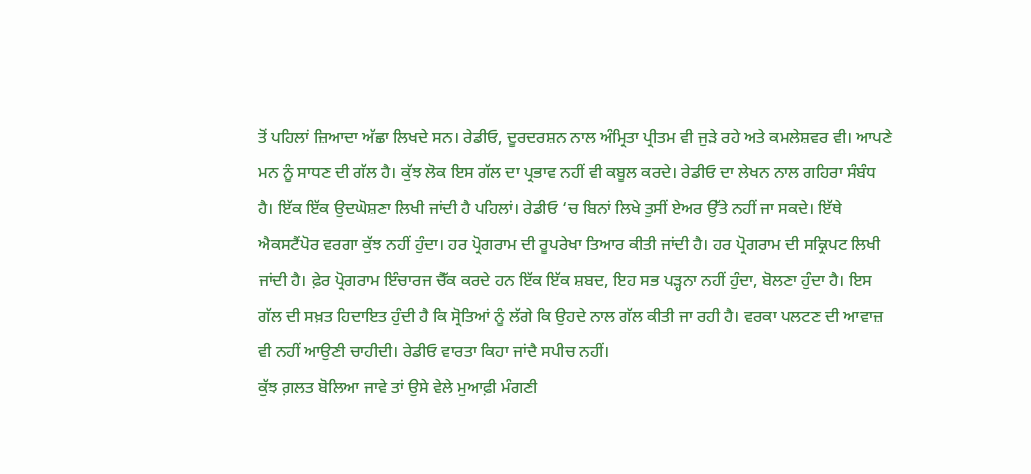ਤੋਂ ਪਹਿਲਾਂ ਜ਼ਿਆਦਾ ਅੱਛਾ ਲਿਖਦੇ ਸਨ। ਰੇਡੀਓ, ਦੂਰਦਰਸ਼ਨ ਨਾਲ ਅੰਮ੍ਰਿਤਾ ਪ੍ਰੀਤਮ ਵੀ ਜੁੜੇ ਰਹੇ ਅਤੇ ਕਮਲੇਸ਼ਵਰ ਵੀ। ਆਪਣੇ ਮਨ ਨੂੰ ਸਾਧਣ ਦੀ ਗੱਲ ਹੈ। ਕੁੱਝ ਲੋਕ ਇਸ ਗੱਲ ਦਾ ਪ੍ਰਭਾਵ ਨਹੀਂ ਵੀ ਕਬੂਲ ਕਰਦੇ। ਰੇਡੀਓ ਦਾ ਲੇਖਨ ਨਾਲ ਗਹਿਰਾ ਸੰਬੰਧ ਹੈ। ਇੱਕ ਇੱਕ ਉਦਘੋਸ਼ਣਾ ਲਿਖੀ ਜਾਂਦੀ ਹੈ ਪਹਿਲਾਂ। ਰੇਡੀਓ ‘ਚ ਬਿਨਾਂ ਲਿਖੇ ਤੁਸੀਂ ਏਅਰ ਉੱਤੇ ਨਹੀਂ ਜਾ ਸਕਦੇ। ਇੱਥੇ ਐਕਸਟੈਂਪੋਰ ਵਰਗਾ ਕੁੱਝ ਨਹੀਂ ਹੁੰਦਾ। ਹਰ ਪ੍ਰੋਗਰਾਮ ਦੀ ਰੂਪਰੇਖਾ ਤਿਆਰ ਕੀਤੀ ਜਾਂਦੀ ਹੈ। ਹਰ ਪ੍ਰੋਗਰਾਮ ਦੀ ਸਕ੍ਰਿਪਟ ਲਿਖੀ ਜਾਂਦੀ ਹੈ। ਫ਼ੇਰ ਪ੍ਰੋਗਰਾਮ ਇੰਚਾਰਜ ਚੈੱਕ ਕਰਦੇ ਹਨ ਇੱਕ ਇੱਕ ਸ਼ਬਦ, ਇਹ ਸਭ ਪੜ੍ਹਨਾ ਨਹੀਂ ਹੁੰਦਾ, ਬੋਲਣਾ ਹੁੰਦਾ ਹੈ। ਇਸ ਗੱਲ ਦੀ ਸਖ਼ਤ ਹਿਦਾਇਤ ਹੁੰਦੀ ਹੈ ਕਿ ਸ੍ਰੋਤਿਆਂ ਨੂੰ ਲੱਗੇ ਕਿ ਉਹਦੇ ਨਾਲ ਗੱਲ ਕੀਤੀ ਜਾ ਰਹੀ ਹੈ। ਵਰਕਾ ਪਲਟਣ ਦੀ ਆਵਾਜ਼ ਵੀ ਨਹੀਂ ਆਉਣੀ ਚਾਹੀਦੀ। ਰੇਡੀਓ ਵਾਰਤਾ ਕਿਹਾ ਜਾਂਦੈ ਸਪੀਚ ਨਹੀਂ।
ਕੁੱਝ ਗ਼ਲਤ ਬੋਲਿਆ ਜਾਵੇ ਤਾਂ ਉਸੇ ਵੇਲੇ ਮੁਆਫ਼ੀ ਮੰਗਣੀ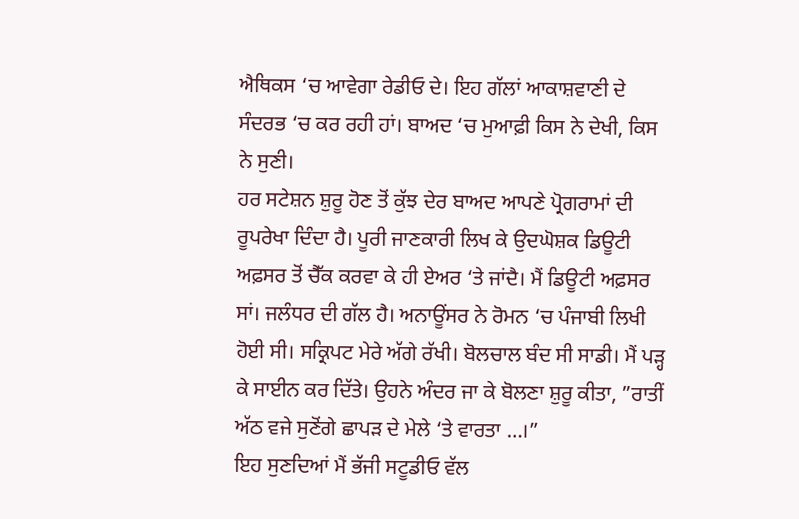ਐਥਿਕਸ ‘ਚ ਆਵੇਗਾ ਰੇਡੀਓ ਦੇ। ਇਹ ਗੱਲਾਂ ਆਕਾਸ਼ਵਾਣੀ ਦੇ ਸੰਦਰਭ ‘ਚ ਕਰ ਰਹੀ ਹਾਂ। ਬਾਅਦ ‘ਚ ਮੁਆਫ਼ੀ ਕਿਸ ਨੇ ਦੇਖੀ, ਕਿਸ ਨੇ ਸੁਣੀ।
ਹਰ ਸਟੇਸ਼ਨ ਸ਼ੁਰੂ ਹੋਣ ਤੋਂ ਕੁੱਝ ਦੇਰ ਬਾਅਦ ਆਪਣੇ ਪ੍ਰੋਗਰਾਮਾਂ ਦੀ ਰੂਪਰੇਖਾ ਦਿੰਦਾ ਹੈ। ਪੂਰੀ ਜਾਣਕਾਰੀ ਲਿਖ ਕੇ ਉਦਘੋਸ਼ਕ ਡਿਊਟੀ ਅਫ਼ਸਰ ਤੋਂ ਚੈੱਕ ਕਰਵਾ ਕੇ ਹੀ ਏਅਰ ‘ਤੇ ਜਾਂਦੈ। ਮੈਂ ਡਿਊਟੀ ਅਫ਼ਸਰ ਸਾਂ। ਜਲੰਧਰ ਦੀ ਗੱਲ ਹੈ। ਅਨਾਊਂਸਰ ਨੇ ਰੋਮਨ ‘ਚ ਪੰਜਾਬੀ ਲਿਖੀ ਹੋਈ ਸੀ। ਸਕ੍ਰਿਪਟ ਮੇਰੇ ਅੱਗੇ ਰੱਖੀ। ਬੋਲਚਾਲ ਬੰਦ ਸੀ ਸਾਡੀ। ਮੈਂ ਪੜ੍ਹ ਕੇ ਸਾਈਨ ਕਰ ਦਿੱਤੇ। ਉਹਨੇ ਅੰਦਰ ਜਾ ਕੇ ਬੋਲਣਾ ਸ਼ੁਰੂ ਕੀਤਾ, ”ਰਾਤੀਂ ਅੱਠ ਵਜੇ ਸੁਣੋਂਗੇ ਛਾਪੜ ਦੇ ਮੇਲੇ ‘ਤੇ ਵਾਰਤਾ …।”
ਇਹ ਸੁਣਦਿਆਂ ਮੈਂ ਭੱਜੀ ਸਟੂਡੀਓ ਵੱਲ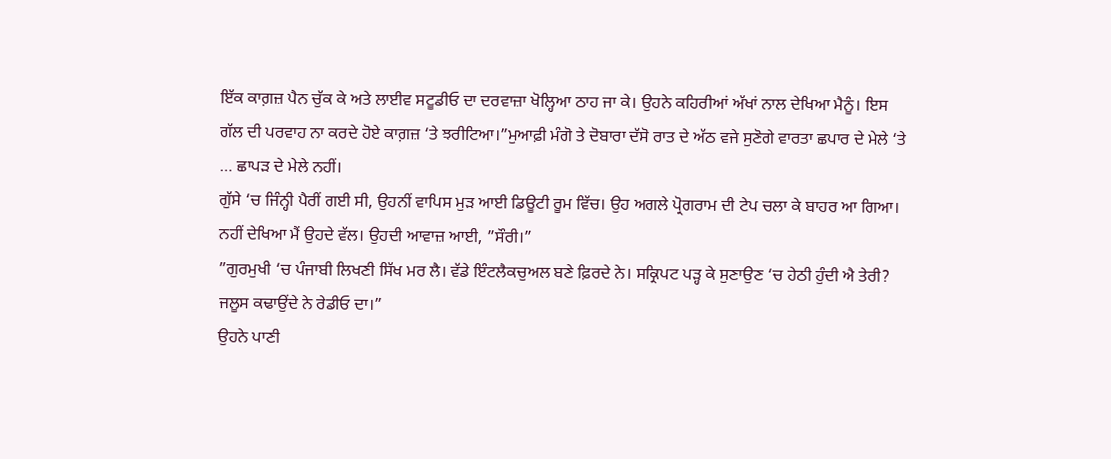ਇੱਕ ਕਾਗ਼ਜ਼ ਪੈਨ ਚੁੱਕ ਕੇ ਅਤੇ ਲਾਈਵ ਸਟੂਡੀਓ ਦਾ ਦਰਵਾਜ਼ਾ ਖੋਲ੍ਹਿਆ ਠਾਹ ਜਾ ਕੇ। ਉਹਨੇ ਕਹਿਰੀਆਂ ਅੱਖਾਂ ਨਾਲ ਦੇਖਿਆ ਮੈਨੂੰ। ਇਸ ਗੱਲ ਦੀ ਪਰਵਾਹ ਨਾ ਕਰਦੇ ਹੋਏ ਕਾਗ਼ਜ਼ ‘ਤੇ ਝਰੀਟਿਆ।”ਮੁਆਫ਼ੀ ਮੰਗੋ ਤੇ ਦੋਬਾਰਾ ਦੱਸੋ ਰਾਤ ਦੇ ਅੱਠ ਵਜੇ ਸੁਣੋਗੇ ਵਾਰਤਾ ਛਪਾਰ ਦੇ ਮੇਲੇ ‘ਤੇ … ਛਾਪੜ ਦੇ ਮੇਲੇ ਨਹੀਂ।
ਗੁੱਸੇ ‘ਚ ਜਿੰਨ੍ਹੀ ਪੈਰੀਂ ਗਈ ਸੀ, ਉਹਨੀਂ ਵਾਪਿਸ ਮੁੜ ਆਈ ਡਿਊਟੀ ਰੂਮ ਵਿੱਚ। ਉਹ ਅਗਲੇ ਪ੍ਰੋਗਰਾਮ ਦੀ ਟੇਪ ਚਲਾ ਕੇ ਬਾਹਰ ਆ ਗਿਆ। ਨਹੀਂ ਦੇਖਿਆ ਮੈਂ ਉਹਦੇ ਵੱਲ। ਉਹਦੀ ਆਵਾਜ਼ ਆਈ, ”ਸੌਰੀ।”
”ਗੁਰਮੁਖੀ ‘ਚ ਪੰਜਾਬੀ ਲਿਖਣੀ ਸਿੱਖ ਮਰ ਲੈ। ਵੱਡੇ ਇੰਟਲੈਕਚੁਅਲ ਬਣੇ ਫ਼ਿਰਦੇ ਨੇ। ਸਕ੍ਰਿਪਟ ਪੜ੍ਹ ਕੇ ਸੁਣਾਉਣ ‘ਚ ਹੇਠੀ ਹੁੰਦੀ ਐ ਤੇਰੀ? ਜਲੂਸ ਕਢਾਉਂਦੇ ਨੇ ਰੇਡੀਓ ਦਾ।”
ਉਹਨੇ ਪਾਣੀ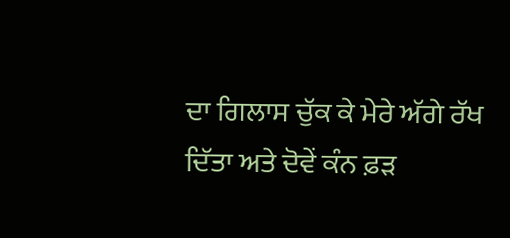ਦਾ ਗਿਲਾਸ ਚੁੱਕ ਕੇ ਮੇਰੇ ਅੱਗੇ ਰੱਖ ਦਿੱਤਾ ਅਤੇ ਦੋਵੇਂ ਕੰਨ ਫ਼ੜ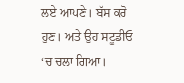ਲਏ ਆਪਣੇ। ਬੱਸ ਕਰੋ ਹੁਣ। ਅਤੇ ਉਹ ਸਟੂਡੀਓ ‘ਚ ਚਲਾ ਗਿਆ।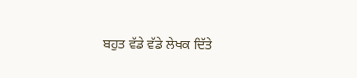ਬਹੁਤ ਵੱਡੇ ਵੱਡੇ ਲੇਖਕ ਦਿੱਤੇ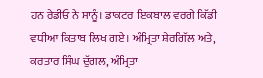ਹਨ ਰੇਡੀਓ ਨੇ ਸਾਨੂੰ। ਡਾਕਟਰ ਇਕਬਾਲ ਵਰਗੇ ਕਿੱਡੀ ਵਧੀਆ ਕਿਤਾਬ ਲਿਖ ਗਏ। ਅੰਮ੍ਰਿਤਾ ਸ਼ੇਰਗਿੱਲ ਅਤੇ, ਕਰਤਾਰ ਸਿੰਘ ਦੁੱਗਲ, ਅੰਮ੍ਰਿਤਾ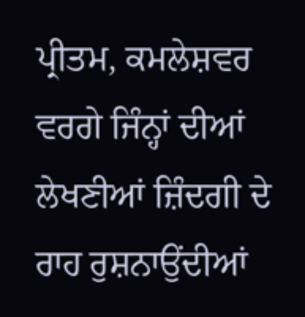ਪ੍ਰੀਤਮ, ਕਮਲੇਸ਼ਵਰ ਵਰਗੇ ਜਿੰਨ੍ਹਾਂ ਦੀਆਂ ਲੇਖਣੀਆਂ ਜ਼ਿੰਦਗੀ ਦੇ ਰਾਹ ਰੁਸ਼ਨਾਉਂਦੀਆਂ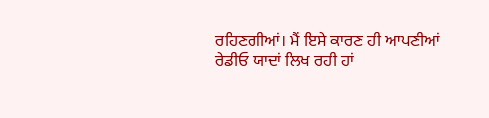ਰਹਿਣਗੀਆਂ। ਮੈਂ ਇਸੇ ਕਾਰਣ ਹੀ ਆਪਣੀਆਂ ਰੇਡੀਓ ਯਾਦਾਂ ਲਿਖ ਰਹੀ ਹਾਂ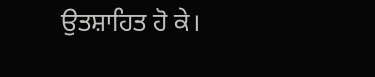ਉਤਸ਼ਾਹਿਤ ਹੋ ਕੇ।